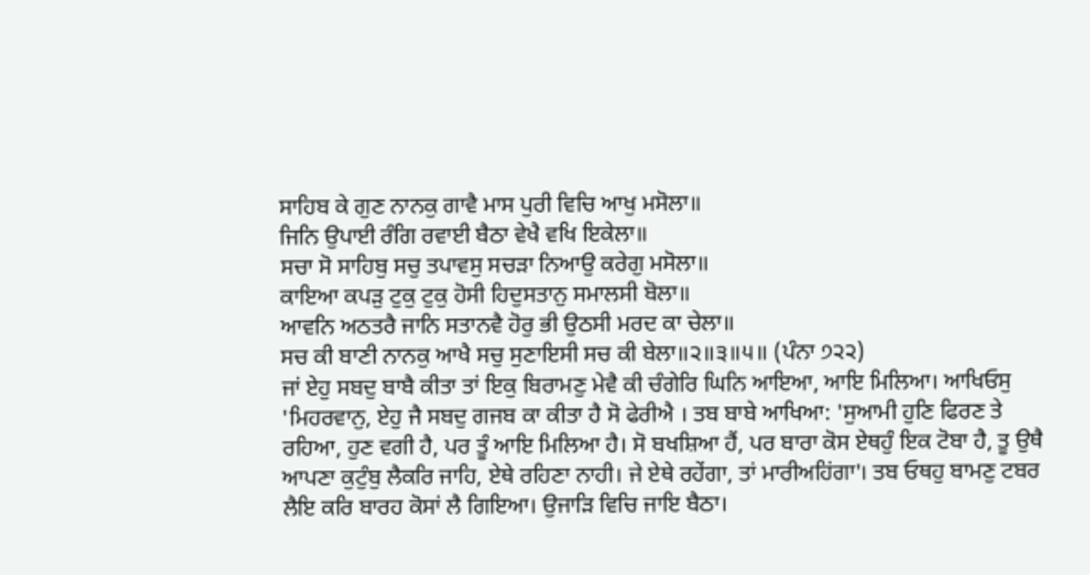ਸਾਹਿਬ ਕੇ ਗੁਣ ਨਾਨਕੁ ਗਾਵੈ ਮਾਸ ਪੁਰੀ ਵਿਚਿ ਆਖੁ ਮਸੋਲਾ॥
ਜਿਨਿ ਉਪਾਈ ਰੰਗਿ ਰਵਾਈ ਬੈਠਾ ਵੇਖੈ ਵਖਿ ਇਕੇਲਾ॥
ਸਚਾ ਸੋ ਸਾਹਿਬੁ ਸਚੁ ਤਪਾਵਸੁ ਸਚੜਾ ਨਿਆਉ ਕਰੇਗੁ ਮਸੋਲਾ॥
ਕਾਇਆ ਕਪੜੁ ਟੁਕੁ ਟੁਕੁ ਹੋਸੀ ਹਿਦੁਸਤਾਨੁ ਸਮਾਲਸੀ ਬੋਲਾ॥
ਆਵਨਿ ਅਠਤਰੈ ਜਾਨਿ ਸਤਾਨਵੈ ਹੋਰੁ ਭੀ ਉਠਸੀ ਮਰਦ ਕਾ ਚੇਲਾ॥
ਸਚ ਕੀ ਬਾਣੀ ਨਾਨਕੁ ਆਖੈ ਸਚੁ ਸੁਣਾਇਸੀ ਸਚ ਕੀ ਬੇਲਾ॥੨॥੩॥੫॥ (ਪੰਨਾ ੭੨੨)
ਜਾਂ ਏਹੁ ਸਬਦੁ ਬਾਬੈ ਕੀਤਾ ਤਾਂ ਇਕੁ ਬਿਰਾਮਣੁ ਮੇਵੈ ਕੀ ਚੰਗੇਰਿ ਘਿਨਿ ਆਇਆ, ਆਇ ਮਿਲਿਆ। ਆਖਿਓਸੁ 'ਮਿਹਰਵਾਨੁ, ਏਹੁ ਜੈ ਸਬਦੁ ਗਜਬ ਕਾ ਕੀਤਾ ਹੈ ਸੋ ਫੇਰੀਐ । ਤਬ ਬਾਬੇ ਆਖਿਆ: 'ਸੁਆਮੀ ਹੁਣਿ ਫਿਰਣ ਤੇ ਰਹਿਆ, ਹੁਣ ਵਗੀ ਹੈ, ਪਰ ਤੂੰ ਆਇ ਮਿਲਿਆ ਹੈ। ਸੋ ਬਖਸ਼ਿਆ ਹੈਂ, ਪਰ ਬਾਰਾ ਕੋਸ ਏਥਹੁੰ ਇਕ ਟੋਬਾ ਹੈ, ਤੂ ਉਥੈ ਆਪਣਾ ਕੁਟੁੰਬੁ ਲੈਕਰਿ ਜਾਹਿ, ਏਥੇ ਰਹਿਣਾ ਨਾਹੀ। ਜੇ ਏਥੇ ਰਹੇਂਗਾ, ਤਾਂ ਮਾਰੀਅਹਿਂਗਾ'। ਤਬ ਓਥਹੁ ਬਾਮਣੁ ਟਬਰ ਲੈਇ ਕਰਿ ਬਾਰਹ ਕੋਸਾਂ ਲੈ ਗਿਇਆ। ਉਜਾੜਿ ਵਿਚਿ ਜਾਇ ਬੈਠਾ।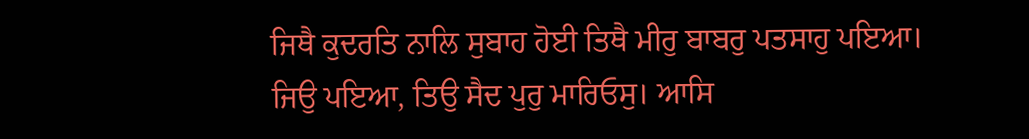ਜਿਥੈ ਕੁਦਰਤਿ ਨਾਲਿ ਸੁਬਾਹ ਹੋਈ ਤਿਥੈ ਮੀਰੁ ਬਾਬਰੁ ਪਤਸਾਹੁ ਪਇਆ। ਜਿਉ ਪਇਆ, ਤਿਉ ਸੈਦ ਪੁਰੁ ਮਾਰਿਓਸੁ। ਆਸਿ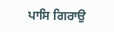ਪਾਸਿ ਗਿਰਾਉ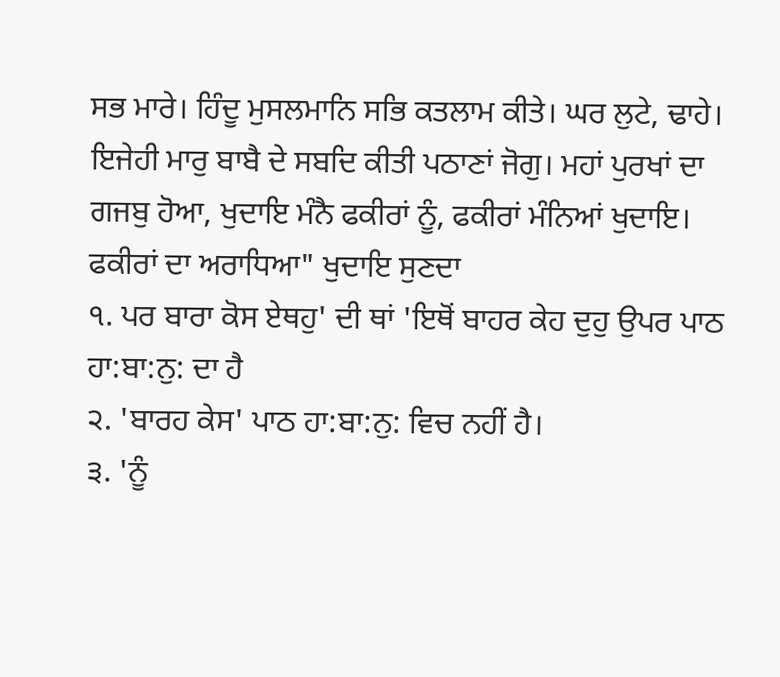ਸਭ ਮਾਰੇ। ਹਿੰਦੂ ਮੁਸਲਮਾਨਿ ਸਭਿ ਕਤਲਾਮ ਕੀਤੇ। ਘਰ ਲੁਟੇ, ਢਾਹੇ। ਇਜੇਹੀ ਮਾਰੁ ਬਾਬੈ ਦੇ ਸਬਦਿ ਕੀਤੀ ਪਠਾਣਾਂ ਜੋਗੁ। ਮਹਾਂ ਪੁਰਖਾਂ ਦਾ ਗਜਬੁ ਹੋਆ, ਖੁਦਾਇ ਮੰਨੈ ਫਕੀਰਾਂ ਨੂੰ, ਫਕੀਰਾਂ ਮੰਨਿਆਂ ਖੁਦਾਇ। ਫਕੀਰਾਂ ਦਾ ਅਰਾਧਿਆ" ਖੁਦਾਇ ਸੁਣਦਾ
੧. ਪਰ ਬਾਰਾ ਕੋਸ ਏਥਹੁ' ਦੀ ਥਾਂ 'ਇਥੋਂ ਬਾਹਰ ਕੇਹ ਦੁਹੁ ਉਪਰ ਪਾਠ ਹਾ:ਬਾ:ਨੁ: ਦਾ ਹੈ
੨. 'ਬਾਰਹ ਕੇਸ' ਪਾਠ ਹਾ:ਬਾ:ਨੁ: ਵਿਚ ਨਹੀਂ ਹੈ।
੩. 'ਨੂੰ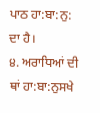ਪਾਠ ਹਾ:ਬਾ:ਨੁ: ਦਾ ਹੈ।
੪. ਅਰਾਧਿਆਂ ਦੀ ਥਾਂ ਹਾ:ਬਾ:ਨੁਸਖੇ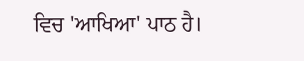ਵਿਚ 'ਆਖਿਆ' ਪਾਠ ਹੈ।